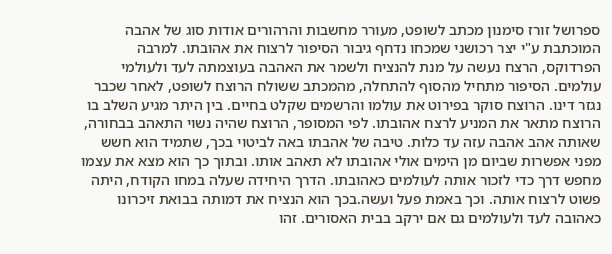ספרושל זורז סימנון מכתב לשופט, מעורר מחשבות והרהורים אודות סוג של אהבה המוכתבת ע"י יצר רכושני שמכחו נדחף גיבור הסיפור לרצוח את אהובתו. למרבה הפרדוקס, הרצח נעשה על מנת להנציח ולשמר את האהבה בעוצמתה לעד ולעולמי עולמים. הסיפור מתחיל מהסוף להתחלה, מהמכתב ששולח הרוצח לשופט, לאחר שכבר נגזר דינו. הרוצח סוקר בפירוט את עולמו והרשמים שקלט בחיים. בין היתר מגיע השלב בו הרוצח מתאר את המניע לרצח אהובתו. לפי המסופר, הרוצח שהיה נשוי התאהב בבחורה, שאותה אהב אהבה עזה עד כלות. טיבה של אהבתו באה לביטוי בכך, שתמיד הוא חשש מפני אפשרות שביום מן הימים אולי אהובתו לא תאהב אותו. ובתוך כך הוא מצא את עצמו מחפש דרך כדי לזכור אותה לעולמים כאהובתו. הדרך היחידה שעלה במחו הקודח, היתה פשוט לרצוח אותה. וכך באמת פעל ועשה.בכך הוא הנציח את דמותה בבואת זיכרונו כאהובה לעד ולעולמים גם אם ירקב בבית האסורים. זהו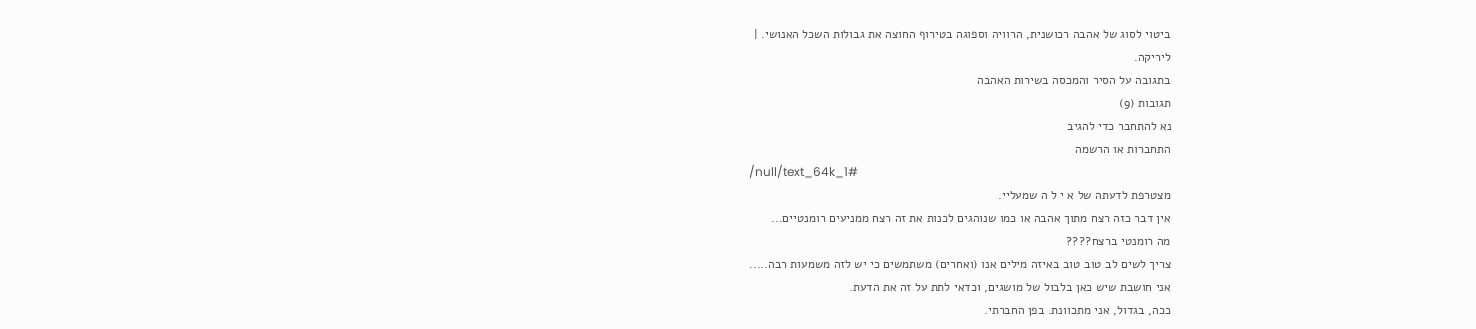ביטוי לסוג של אהבה רכושנית, הרוויה וספוגה בטירוף החוצה את גבולות השכל האנושי. |
ליריקה.
בתגובה על הסיר והמכסה בשירות האהבה
תגובות (9)
נא להתחבר כדי להגיב
התחברות או הרשמה
/null/text_64k_1#
מצטרפת לדעתה של א י ל ה שמעליי.
אין דבר כזה רצח מתוך אהבה או כמו שנוהגים לכנות את זה רצח ממניעים רומנטיים...
מה רומנטי ברצח????
צריך לשים לב טוב טוב באיזה מילים אנו (ואחרים) משתמשים כי יש לזה משמעות רבה.....
אני חושבת שיש כאן בלבול של מושגים, וכדאי לתת על זה את הדעת.
ככה, בגדול, אני מתכוונת. בפן החברתי.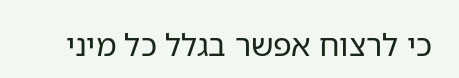כי לרצוח אפשר בגלל כל מיני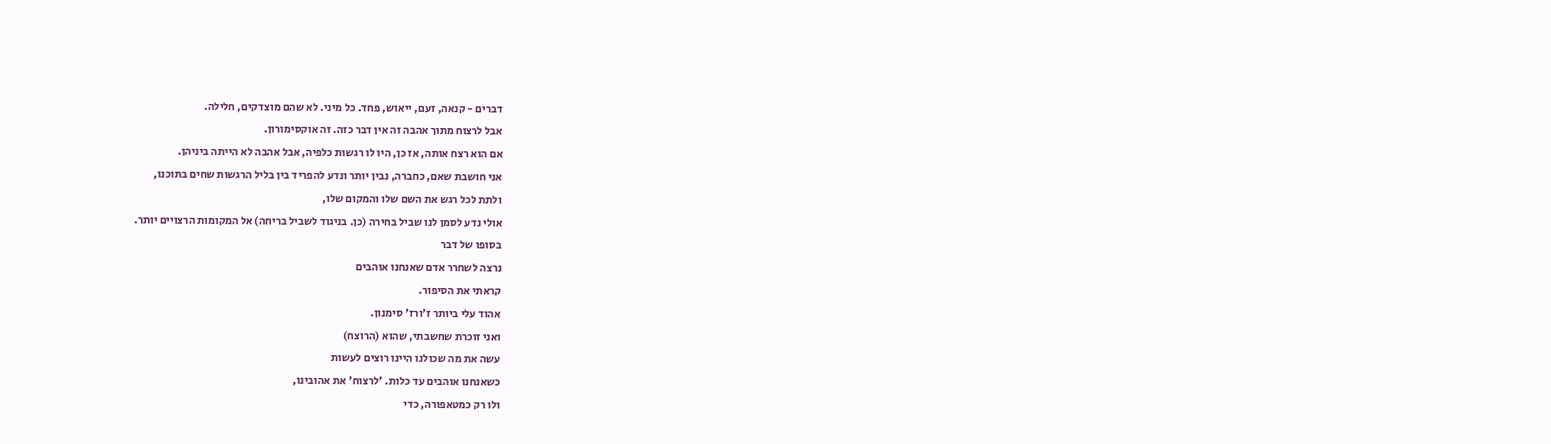דברים - קנאה, זעם, ייאוש, פחד. כל מיני. לא שהם מוצדקים, חלילה.
אבל לרצוח מתוך אהבה זה אין דבר כזה. זה אוקסימורון.
אם הוא רצח אותה, אז כן, היו לו רגשות כלפיה, אבל אהבה לא הייתה ביניהן.
אני חושבת שאם, כחברה, נבין יותר ונדע להפריד בין בליל הרגשות שחים בתוכנו,
ולתת לכל רגש את השם שלו והמקום שלו,
אולי נדע לסמן לנו שביל בחירה (כן. בניגוד לשביל בריחה) אל המקומות הרצויים יותר.
בסופו של דבר
נרצה לשחרר אדם שאנחנו אוהבים
קראתי את הסיפור.
אהוד עלי ביותר ז'ורז' סימנון.
ואני זוכרת שחשבתי, שהוא (הרוצח)
עשה את מה שכולנו היינו רוצים לעשות
כשאנחנו אוהבים עד כלות. 'לרצוח' את אהובינו,
ולו רק כמטאפורה, כדי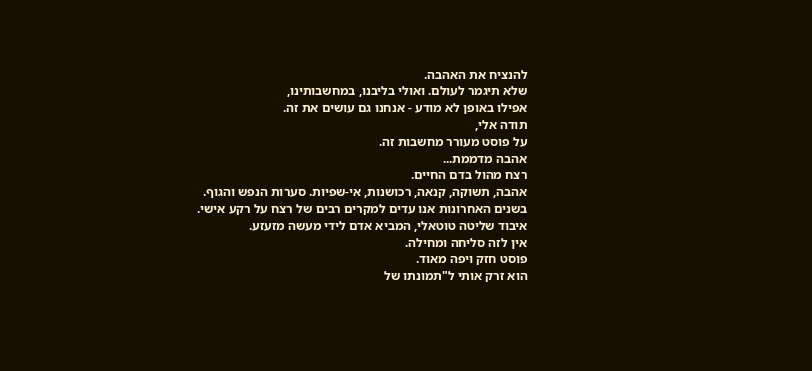להנציח את האהבה.
שלא תיגמר לעולם. ואולי בליבנו, במחשבותינו,
אפילו באופן לא מודע - אנחנו גם עושים את זה.
תודה אלי,
על פוסט מעורר מחשבות זה.
אהבה מדממת...
רצח מהול בדם החיים.
אהבה, תשוקה, קנאה, רכושנות, אי-שפיות. סערות הנפש והגוף.
בשנים האחרונות אנו עדים למקרים רבים של רצח על רקע אישי.
איבוד שליטה טוטאלי, המביא אדם לידי מעשה מזעזע.
אין לזה סליחה ומחילה.
פוסט חזק ויפה מאוד.
הוא זרק אותי ל"תמונתו של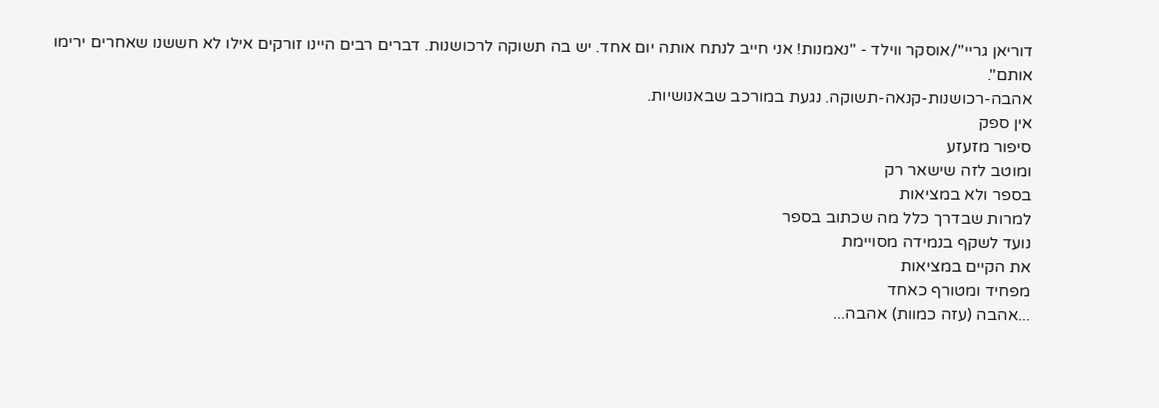דוריאן גריי"/אוסקר ווילד - "נאמנות! אני חייב לנתח אותה יום אחד. יש בה תשוקה לרכושנות. דברים רבים היינו זורקים אילו לא חששנו שאחרים ירימו אותם".
אהבה-רכושנות-קנאה-תשוקה. נגעת במורכב שבאנושיות.
אין ספק
סיפור מזעזע
ומוטב לזה שישאר רק
בספר ולא במציאות
למרות שבדרך כלל מה שכתוב בספר
נועד לשקף בנמידה מסויימת
את הקיים במציאות
מפחיד ומטורף כאחד
...אהבה (עזה כמוות) אהבה...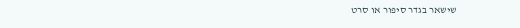שישאר בגדר סיפור או סרט